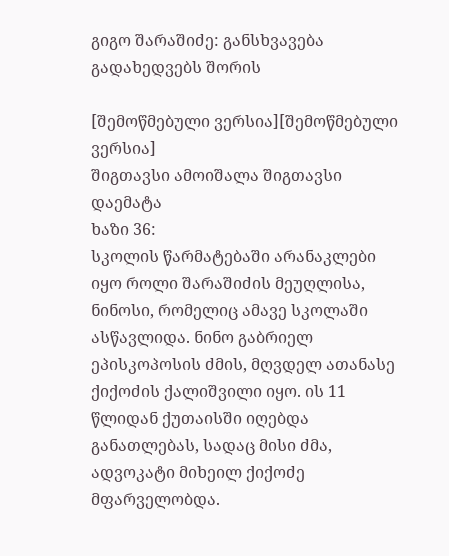გიგო შარაშიძე: განსხვავება გადახედვებს შორის

[შემოწმებული ვერსია][შემოწმებული ვერსია]
შიგთავსი ამოიშალა შიგთავსი დაემატა
ხაზი 36:
სკოლის წარმატებაში არანაკლები იყო როლი შარაშიძის მეუღლისა, ნინოსი, რომელიც ამავე სკოლაში ასწავლიდა. ნინო გაბრიელ ეპისკოპოსის ძმის, მღვდელ ათანასე ქიქოძის ქალიშვილი იყო. ის 11 წლიდან ქუთაისში იღებდა განათლებას, სადაც მისი ძმა, ადვოკატი მიხეილ ქიქოძე მფარველობდა.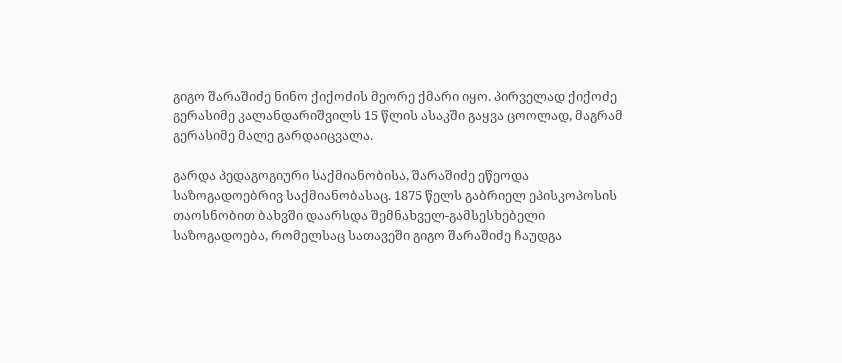გიგო შარაშიძე ნინო ქიქოძის მეორე ქმარი იყო. პირველად ქიქოძე გერასიმე კალანდარიშვილს 15 წლის ასაკში გაყვა ცოოლად, მაგრამ გერასიმე მალე გარდაიცვალა.

გარდა პედაგოგიური საქმიანობისა, შარაშიძე ეწეოდა საზოგადოებრივ საქმიანობასაც. 1875 წელს გაბრიელ ეპისკოპოსის თაოსნობით ბახვში დაარსდა შემნახველ-გამსესხებელი საზოგადოება, რომელსაც სათავეში გიგო შარაშიძე ჩაუდგა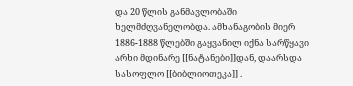და 20 წლის განმავლობაში ხელმძღვანელობდა. ამხანაგობის მიერ 1886-1888 წლებში გაყვანილ იქნა სარწყავი არხი მდინარე [[ნატანები]]დან, დაარსდა სასოფლო [[ბიბლიოთეკა]] .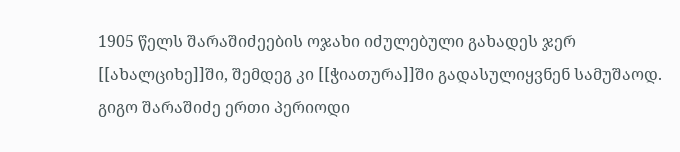1905 წელს შარაშიძეების ოჯახი იძულებული გახადეს ჯერ [[ახალციხე]]ში, შემდეგ კი [[ჭიათურა]]ში გადასულიყვნენ სამუშაოდ. გიგო შარაშიძე ერთი პერიოდი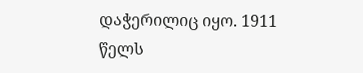დაჭერილიც იყო. 1911 წელს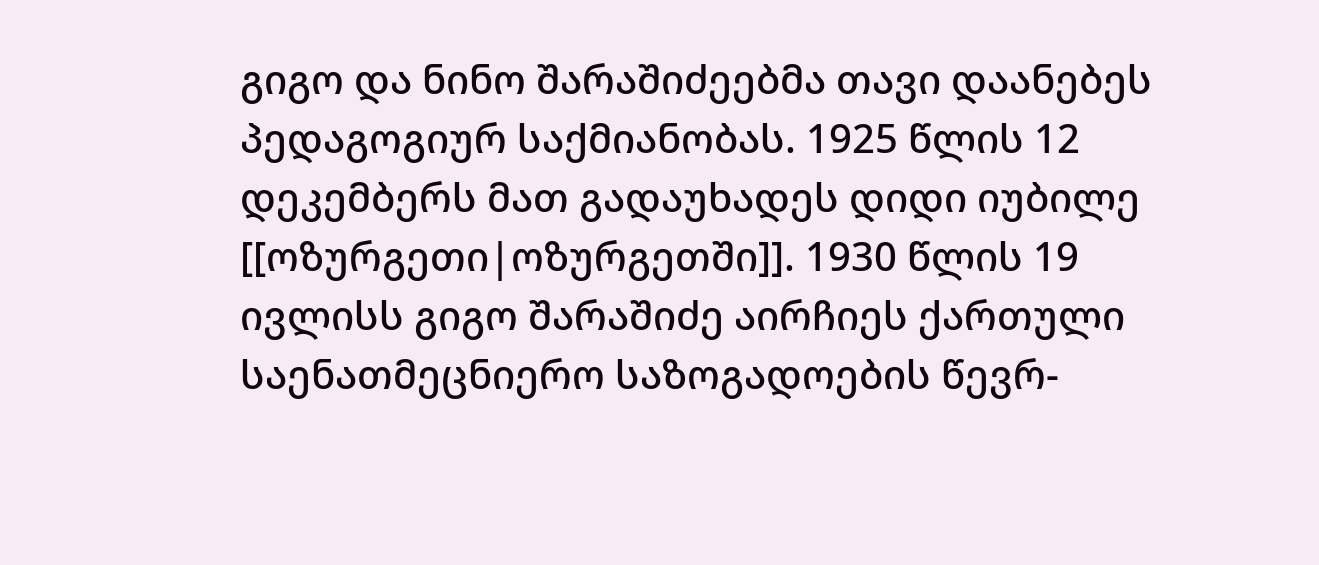გიგო და ნინო შარაშიძეებმა თავი დაანებეს პედაგოგიურ საქმიანობას. 1925 წლის 12 დეკემბერს მათ გადაუხადეს დიდი იუბილე [[ოზურგეთი|ოზურგეთში]]. 1930 წლის 19 ივლისს გიგო შარაშიძე აირჩიეს ქართული საენათმეცნიერო საზოგადოების წევრ-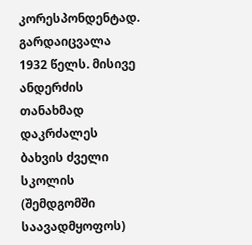კორესპონდენტად. გარდაიცვალა 1932 წელს. მისივე ანდერძის თანახმად დაკრძალეს ბახვის ძველი სკოლის (შემდგომში საავადმყოფოს)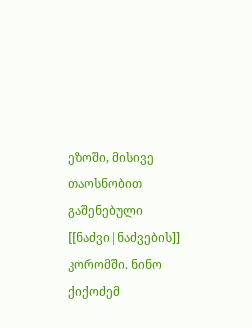ეზოში, მისივე თაოსნობით გაშენებული [[ნაძვი|ნაძვების]] კორომში. ნინო ქიქოძემ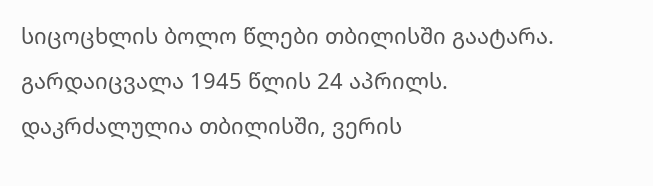სიცოცხლის ბოლო წლები თბილისში გაატარა. გარდაიცვალა 1945 წლის 24 აპრილს. დაკრძალულია თბილისში, ვერის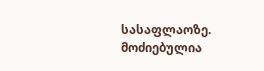სასაფლაოზე.
მოძიებულია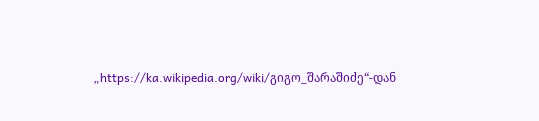„https://ka.wikipedia.org/wiki/გიგო_შარაშიძე“-დან